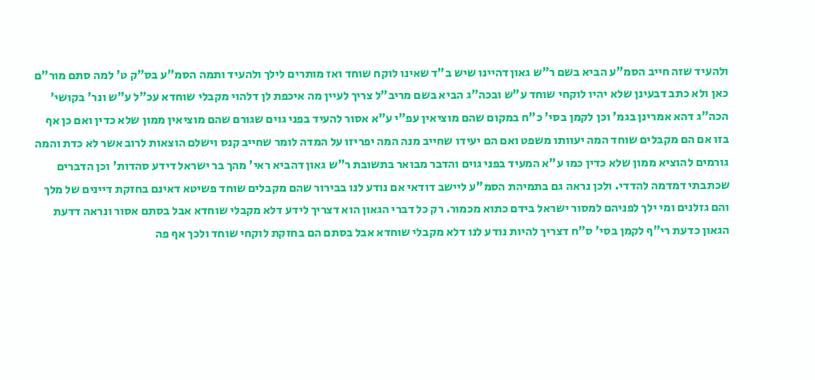ולהעיד שזה חייב הסמ"ע הביא בשם ר"ש גאון דהיינו שיש ב"ד שאינו לוקח שוחד ואז מותרים לילך ולהעיד ותמה הסמ"ע בס"ק ט' למה סתם מור"ם כאן ולא כתב דבעינן שלא יהיו לוקחי שוחד ע"ש ובכה"ג הביא בשם מריב"ל צריך לעיין מה איכפת לן דלהוי מקבלי שוחדא עכ"ל ע"ש ונר' בקושי' הכה"ג דהא אמרינן בגמ' וכן לקמן בסי' כ"ח במקום שהם מוציאין עפ"י ע"א אסור להעיד בפני גוים שגורם שהם מוציאין ממון שלא כדין ואם כן אף בזו אם הם מקבלים שוחד המה יעוותו משפט ואם הם יעידו שחייב מנה המה יפריזו על המדה לומר שחייב קנס וישלם הוצאות לרוב אשר לא כדת והמה גורמים להוציא ממון שלא כדין כמו ע"א המעיד בפני גוים והדבר מבואר בתשובת ר"ש גאון דהביא ראי' מהך בר ישראל דידע סהדות' וכן הדברים שכתבתי דמדמה להדדי. ולכן נראה גם בתמיהת הסמ"ע ליישב דודאי אם נודע לנו בבירור שהם מקבלים שוחד פשיטא דאינם בחזקת דיינים של מלך והם גזלנים ומי ילך לפניהם למסור ישראל בידם כתוא מכמור. רק כל דברי הגאון הוא דצריך לידע דלא מקבלי שוחדא אבל בסתם אסור ונראה דדעת הגאון כדעת רי"ף לקמן בסי' ס"ח דצריך להיות נודע לנו דלא מקבלי שוחדא אבל בסתם הם בחזקת לוקחי שוחד ולכך אף פה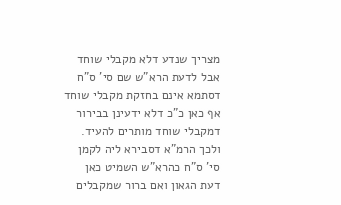מצריך שנדע דלא מקבלי שוחד אבל לדעת הרא"ש שם סי' ס"ח דסתמא אינם בחזקת מקבלי שוחד אף כאן כ"כ דלא ידעינן בבירור דמקבלי שוחד מותרים להעיד. ולכך הרמ"א דסבירא ליה לקמן סי' ס"ח כהרא"ש השמיט כאן דעת הגאון ואם ברור שמקבלים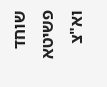שוחד פשיטא וא"צ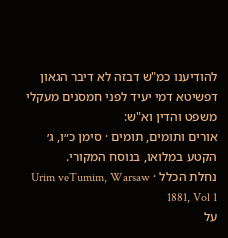להודיענו כמ"ש דבזה לא דיבר הגאון דפשיטא דמי יעיד לפני חמסנים מעקלי משפט והדין וא"ש:
אורים ותומים, תומים · סימן כ״ו, ג׳
הקטע במלואו, בנוסח המקורי.
נחלת הכלל · Urim veTumim, Warsaw 1881, Vol 1
על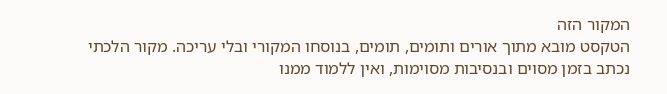המקור הזה
הטקסט מובא מתוך אורים ותומים, תומים, בנוסחו המקורי ובלי עריכה. מקור הלכתי נכתב בזמן מסוים ובנסיבות מסוימות, ואין ללמוד ממנו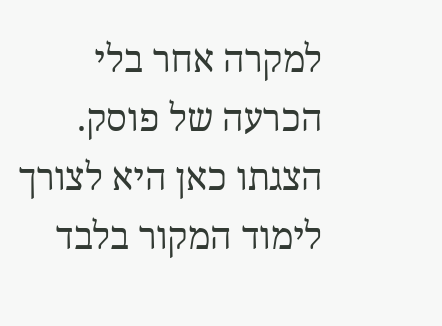למקרה אחר בלי הכרעה של פוסק. הצגתו כאן היא לצורך לימוד המקור בלבד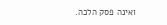ואינה פסק הלכה.